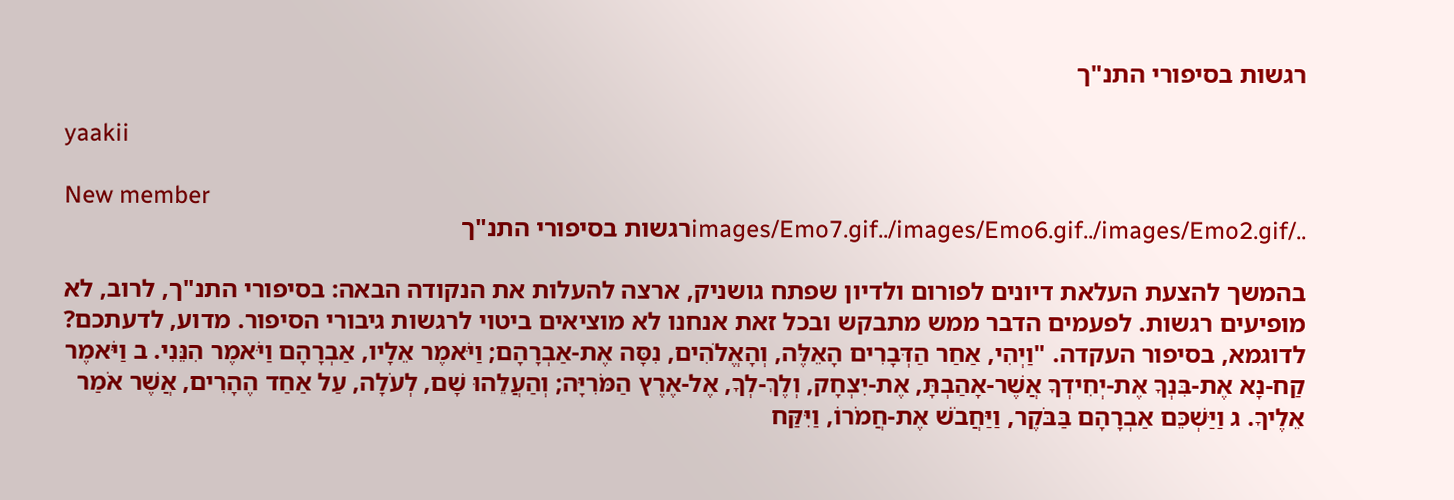רגשות בסיפורי התנ"ך

yaakii

New member
../images/Emo7.gif../images/Emo6.gif../images/Emo2.gifרגשות בסיפורי התנ"ך

בהמשך להצעת העלאת דיונים לפורום ולדיון שפתח גושניק, ארצה להעלות את הנקודה הבאה: בסיפורי התנ"ך, לרוב, לא מופיעים רגשות. לפעמים הדבר ממש מתבקש ובכל זאת אנחנו לא מוציאים ביטוי לרגשות גיבורי הסיפור. מדוע, לדעתכם? לדוגמא, בסיפור העקדה. "וַיְהִי, אַחַר הַדְּבָרִים הָאֵלֶּה, וְהָאֱלֹהִים, נִסָּה אֶת-אַבְרָהָם; וַיֹּאמֶר אֵלָיו, אַבְרָהָם וַיֹּאמֶר הִנֵּנִי. ב וַיֹּאמֶר קַח-נָא אֶת-בִּנְךָ אֶת-יְחִידְךָ אֲשֶׁר-אָהַבְתָּ, אֶת-יִצְחָק, וְלֶךְ-לְךָ, אֶל-אֶרֶץ הַמֹּרִיָּה; וְהַעֲלֵהוּ שָׁם, לְעֹלָה, עַל אַחַד הֶהָרִים, אֲשֶׁר אֹמַר אֵלֶיךָ. ג וַיַּשְׁכֵּם אַבְרָהָם בַּבֹּקֶר, וַיַּחֲבֹשׁ אֶת-חֲמֹרוֹ, וַיִּקַּח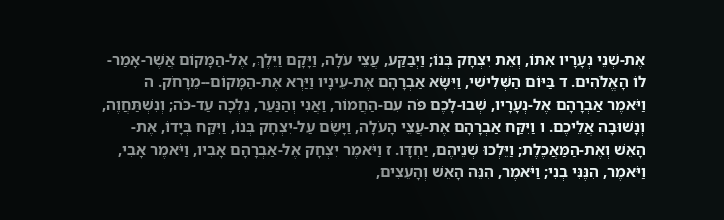אֶת-שְׁנֵי נְעָרָיו אִתּוֹ, וְאֵת יִצְחָק בְּנוֹ; וַיְבַקַּע, עֲצֵי עֹלָה, וַיָּקָם וַיֵּלֶךְ, אֶל-הַמָּקוֹם אֲשֶׁר-אָמַר-לוֹ הָאֱלֹהִים. ד בַּיּוֹם הַשְּׁלִישִׁי, וַיִּשָּׂא אַבְרָהָם אֶת-עֵינָיו וַיַּרְא אֶת-הַמָּקוֹם--מֵרָחֹק. ה וַיֹּאמֶר אַבְרָהָם אֶל-נְעָרָיו, שְׁבוּ-לָכֶם פֹּה עִם-הַחֲמוֹר, וַאֲנִי וְהַנַּעַר, נֵלְכָה עַד-כֹּה; וְנִשְׁתַּחֲוֶה, וְנָשׁוּבָה אֲלֵיכֶם. ו וַיִּקַּח אַבְרָהָם אֶת-עֲצֵי הָעֹלָה, וַיָּשֶׂם עַל-יִצְחָק בְּנוֹ, וַיִּקַּח בְּיָדוֹ, אֶת-הָאֵשׁ וְאֶת-הַמַּאֲכֶלֶת; וַיֵּלְכוּ שְׁנֵיהֶם, יַחְדָּו. ז וַיֹּאמֶר יִצְחָק אֶל-אַבְרָהָם אָבִיו, וַיֹּאמֶר אָבִי, וַיֹּאמֶר, הִנֶּנִּי בְנִי; וַיֹּאמֶר, הִנֵּה הָאֵשׁ וְהָעֵצִים,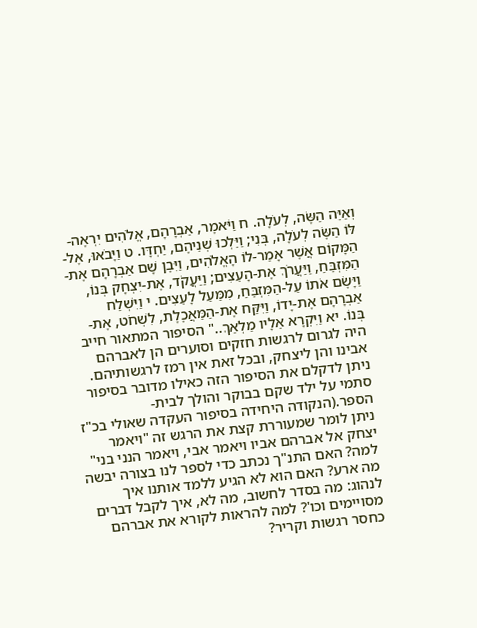וְאַיֵּה הַשֶּׂה, לְעֹלָה. ח וַיֹּאמֶר, אַבְרָהָם, אֱלֹהִים יִרְאֶה-לּוֹ הַשֶּׂה לְעֹלָה, בְּנִי; וַיֵּלְכוּ שְׁנֵיהֶם, יַחְדָּו. ט וַיָּבֹאוּ, אֶל-הַמָּקוֹם אֲשֶׁר אָמַר-לוֹ הָאֱלֹהִים, וַיִּבֶן שָׁם אַבְרָהָם אֶת-הַמִּזְבֵּחַ, וַיַּעֲרֹךְ אֶת-הָעֵצִים; וַיַּעֲקֹד, אֶת-יִצְחָק בְּנוֹ, וַיָּשֶׂם אֹתוֹ עַל-הַמִּזְבֵּחַ, מִמַּעַל לָעֵצִים. י וַיִּשְׁלַח אַבְרָהָם אֶת-יָדוֹ, וַיִּקַּח אֶת-הַמַּאֲכֶלֶת, לִשְׁחֹט, אֶת-בְּנוֹ. יא וַיִּקְרָא אֵלָיו מַלְאַךְ.." הסיפור המתאור חייב היה לגרום לרגשות חזקים וסוערים הן לאברהם אבינו והן ליצחק, ובכל זאת אין רמז לרגשותיהם. ניתן לדקלם את הסיפור הזה כאילו מדובר בסיפור סתמי על ילד שקם בבוקר והולך לבית-הספר.(הנקודה היחידה בסיפור העקדה שאולי בכ"ז ניתן לומר שמעוררת קצת את הרגש זה "ויאמר יצחק אל אברהם אביו ויאמר אבי, ויאמר הנני בני" למה? האם התנ"ך נכתב כדי לספר לנו בצורה יבשה מה ארע? האם הוא לא הגיע ללמד אותנו איך לנהוג: מה בסדר לחשוב, מה לא, איך לקבל דברים מסויימים וכו'? למה להראות לקורא את אברהם כחסר רגשות וקריר?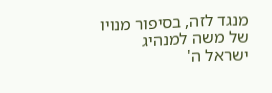מנגד לזה, בסיפור מנויו של משה למנהיג ישראל ה'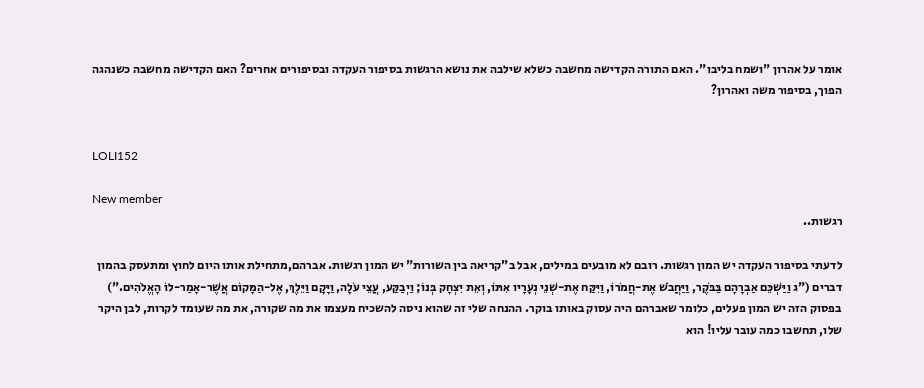אומר על אהרון "ושמח בליבו". האם התורה הקדישה מחשבה כשלא שילבה את נושא הרגשות בסיפור העקדה ובסיפורים אחרים? האם הקדישה מחשבה כשנהגה הפוך, בסיפור משה ואהרון?


LOLI152

New member
רגשות..

לדעתי בסיפור העקדה יש המון רגשות. רובם לא מובעים במילים, אבל ב"קריאה בין השורות" יש המון רגשות. אברהם,מתחילת אותו היום לחוץ ומתעסק בהמון דברים ("ג וַיַּשְׁכֵּם אַבְרָהָם בַּבֹּקֶר, וַיַּחֲבֹשׁ אֶת-חֲמֹרוֹ, וַיִּקַּח אֶת-שְׁנֵי נְעָרָיו אִתּוֹ, וְאֵת יִצְחָק בְּנוֹ; וַיְבַקַּע, עֲצֵי עֹלָה, וַיָּקָם וַיֵּלֶךְ, אֶל-הַמָּקוֹם אֲשֶׁר-אָמַר-לוֹ הָאֱלֹהִים.") בפסוק הזה יש המון פעלים, כלומר שאברהם היה עסוק באותו בוקר. ההנחה שלי זה שהוא ניסה להשכיח מעצמו את מה שקורה, את מה שעומד לקרות, לבן היקר שלו, תחשבו כמה עובר עליו! הוא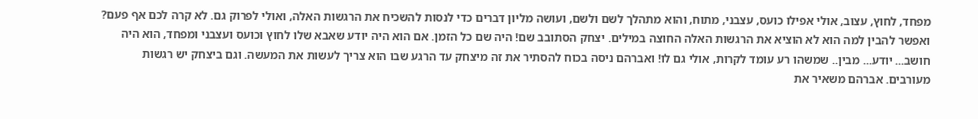מפחד, לחוץ, עצוב, אולי אפילו כועס, עצבני, מתוח, והוא מתהלך לשם ולשם, ועושה מליון דברים כדי לנסות להשכיח את הרגשות האלה, ואולי לפרוק גם. לא קרה לכם אף פעם? ואפשר להבין למה הוא לא הוציא את הרגשות האלה החוצה במילים. יצחק הסתובב שם! היה שם כל הזמן. אם הוא היה יודע שאבא שלו לחוץ וכועס ועצבני ומפחד, הוא היה חושב... יודע... מבין.. שמשהו רע עומד לקרות, אולי גם לו! ואברהם ניסה בכוח להסתיר את זה מיצחק עד הרגע שבו הוא צריך לעשות את המעשה. וגם ביצחק יש רגשות מעורבים. אברהם משאיר את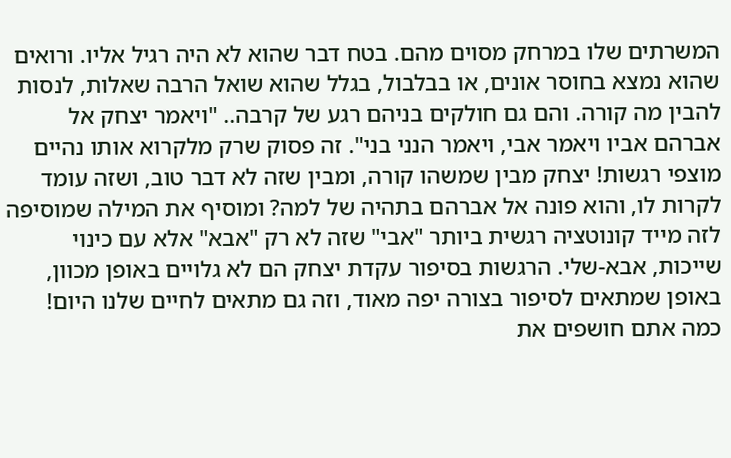המשרתים שלו במרחק מסוים מהם. בטח דבר שהוא לא היה רגיל אליו. ורואים שהוא נמצא בחוסר אונים, או בבלבול, בגלל שהוא שואל הרבה שאלות, לנסות להבין מה קורה. והם גם חולקים בניהם רגע של קרבה.. "ויאמר יצחק אל אברהם אביו ויאמר אבי, ויאמר הנני בני". זה פסוק שרק מלקרוא אותו נהיים מוצפי רגשות! יצחק מבין שמשהו קורה, ומבין שזה לא דבר טוב, ושזה עומד לקרות לו, והוא פונה אל אברהם בתהיה של למה? ומוסיף את המילה שמוסיפה לזה מייד קונוטציה רגשית ביותר "אבי" שזה לא רק "אבא" אלא עם כינוי שייכות, אבא-שלי. הרגשות בסיפור עקדת יצחק הם לא גלויים באופן מכוון, באופן שמתאים לסיפור בצורה יפה מאוד, וזה גם מתאים לחיים שלנו היום! כמה אתם חושפים את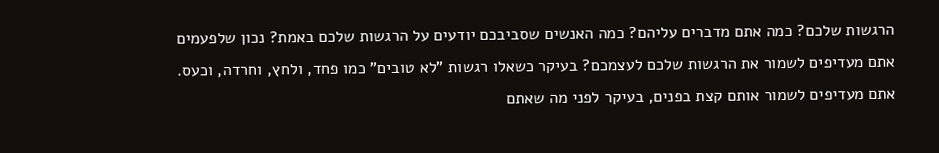הרגשות שלכם? כמה אתם מדברים עליהם? כמה האנשים שסביבכם יודעים על הרגשות שלכם באמת? נכון שלפעמים אתם מעדיפים לשמור את הרגשות שלכם לעצמכם? בעיקר כשאלו רגשות "לא טובים" כמו פחד, ולחץ, וחרדה, וכעס. אתם מעדיפים לשמור אותם קצת בפנים, בעיקר לפני מה שאתם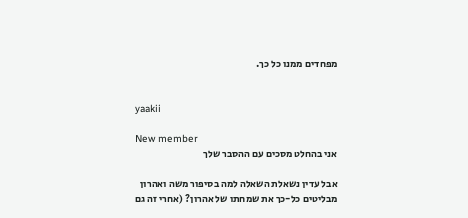מפחדים ממנו כל כך.


yaakii

New member
אני בהחלט מסכים עם ההסבר שלך

אבל עדין נשאלת השאלה למה בסיפור משה ואהרון מבליטים כל-כך את שמחתו של אהרון? (אחרי זה גם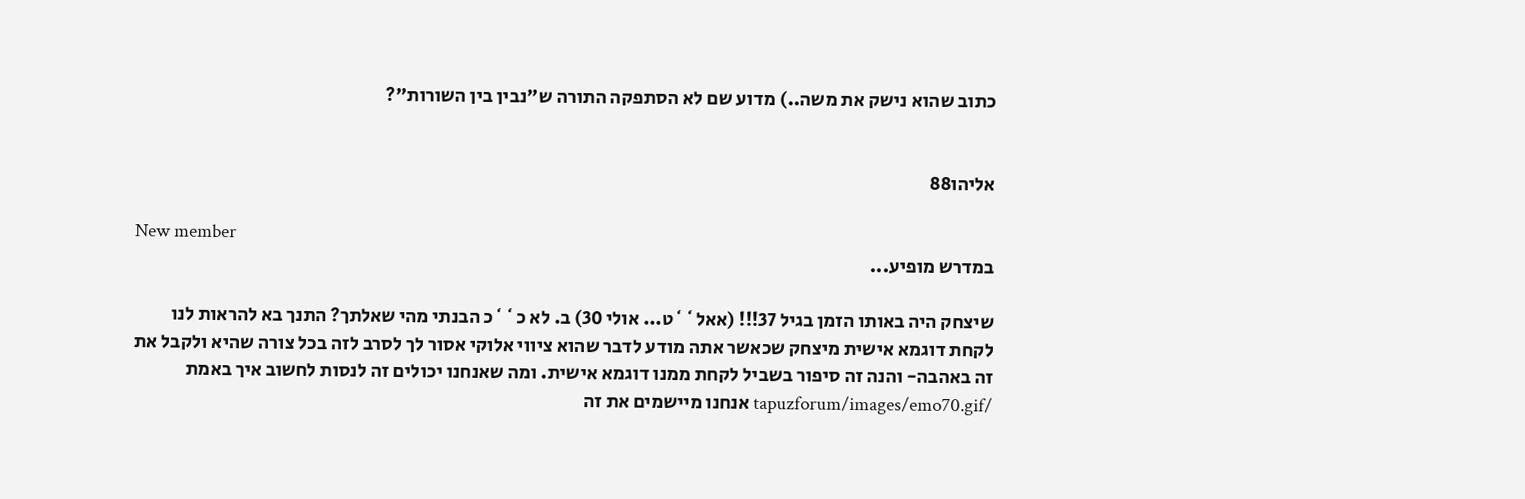כתוב שהוא נישק את משה..) מדוע שם לא הסתפקה התורה ש"נבין בין השורות"?


אליהו88

New member
במדרש מופיע...

שיצחק היה באותו הזמן בגיל 37!!! (אאל``ט... אולי 30) ב. לא כ``כ הבנתי מהי שאלתך? התנך בא להראות לנו לקחת דוגמא אישית מיצחק שכאשר אתה מודע לדבר שהוא ציווי אלוקי אסור לך לסרב לזה בכל צורה שהיא ולקבל את זה באהבה- והנה זה סיפור בשביל לקחת ממנו דוגמא אישית. ומה שאנחנו יכולים זה לנסות לחשוב איך באמת /tapuzforum/images/emo70.gif אנחנו מיישמים את זה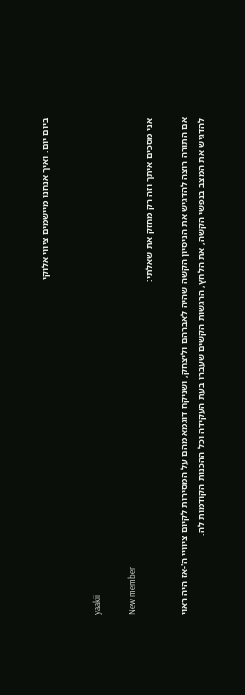ביום יום. ואיך אנחנו מיישמים ציווי אלוקי


yaakii

New member
אני מסכים איתך וזה רק מחזק את שאלתי:

אם התורה רוצה להדגיש את הניסיון הקשה שהיה לאברהם וליצחק, ושניקח דוגמא מהם על המסירות לקיום ציוויי ה'-אז היה ראוי להדגיש את המצב בנפשי הקשה, את הלחץ, הרגשות הקשים שעברו בעת העקידה וכל ההכנות הקודמות לה.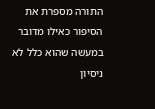התורה מספרת את הסיפור כאילו מדובר במעשה שהוא כלל לא ניסיון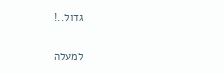גדול..!

למעלה